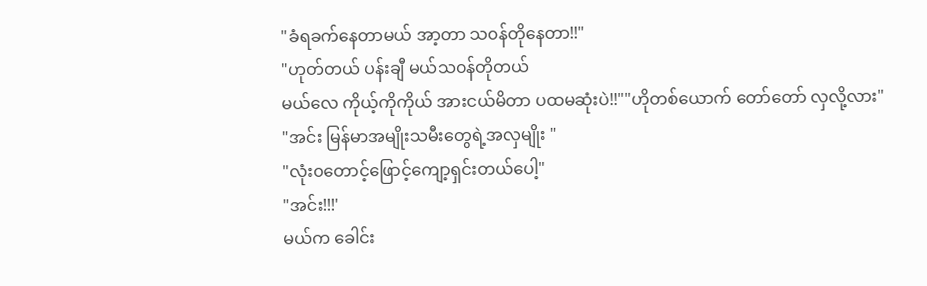"ခံရခက်နေတာမယ် အာ့တာ သ၀န်တိုနေတာ!!"
"ဟုတ်တယ် ပန်းချီ မယ်သ၀န်တိုတယ်
မယ်လေ ကိုယ့်ကိုကိုယ် အားငယ်မိတာ ပထမဆုံးပဲ!!""ဟိုတစ်ယောက် တော်တော် လှလို့လား"
"အင်း မြန်မာအမျိုးသမီးတွေရဲ့အလှမျိုး "
"လုံး၀တောင့်ဖြောင့်ကျော့ရှင်းတယ်ပေါ့"
"အင်း!!!'
မယ်က ခေါင်း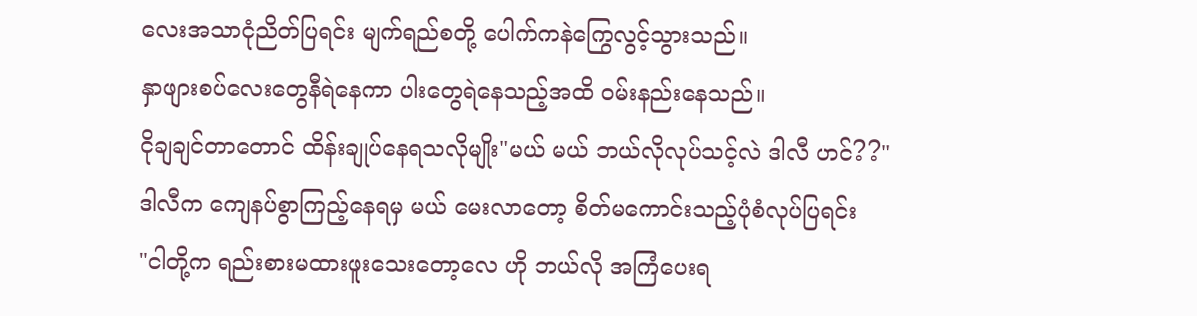လေးအသာငုံညိတ်ပြရင်း မျက်ရည်စတို့ ပေါက်ကနဲကြွေလွင့်သွားသည်။
နှာဖျားစပ်လေးတွေနီရဲနေကာ ပါးတွေရဲနေသည့်အထိ ၀မ်းနည်းနေသည်။
ငိုချချင်တာတောင် ထိန်းချုပ်နေရသလိုမျိုး"မယ် မယ် ဘယ်လိုလုပ်သင့်လဲ ဒါလီ ဟင်??"
ဒါလီက ကျေနပ်စွာကြည့်နေရမှ မယ် မေးလာတော့ စိတ်မကောင်းသည့်ပုံစံလုပ်ပြရင်း
"ငါတို့က ရည်းစားမထားဖူးသေးတော့လေ ဟို ဘယ်လို အကြံပေးရ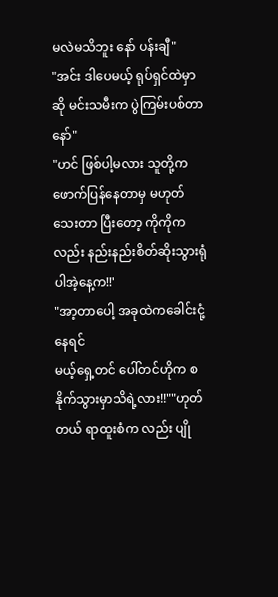မလဲမသိဘူး နော် ပန်းချီ"
"အင်း ဒါပေမယ့် ရုပ်ရှင်ထဲမှာဆို မင်းသမီးက ပွဲကြမ်းပစ်တာနော်"
"ဟင် ဖြစ်ပါ့မလား သူတို့က ဖောက်ပြန်နေတာမှ မဟုတ်သေးတာ ပြီးတော့ ကိုကိုကလည်း နည်းနည်းစိတ်ဆိုးသွားရုံပါအဲ့နေ့က!!'
"အာ့တာပေါ့ အခုထဲကခေါင်းငုံ့နေရင်
မယ့်ရှေ့တင် ပေါ်တင်ဟိုက စနိုက်သွားမှာသိရဲ့လား!!""ဟုတ်တယ် ရာထူးစံက လည်း ပျို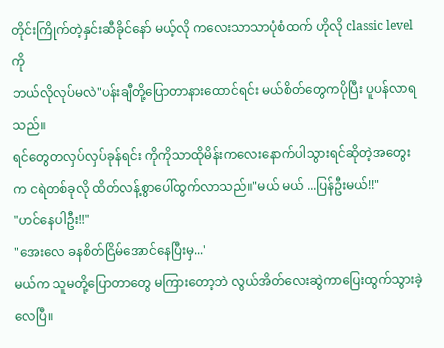တိုင်းကြိုက်တဲ့နှင်းဆီခိုင်နော် မယ့်လို ကလေးသာသာပုံစံထက် ဟိုလို classic levelကို
ဘယ်လိုလုပ်မလဲ"ပန်းချီတို့ပြောတာနားထောင်ရင်း မယ်စိတ်တွေကပိုပြီး ပူပန်လာရသည်။
ရင်တွေတလှပ်လှပ်ခုန်ရင်း ကိုကိုသာထိုမိန်းကလေးနောက်ပါသွားရင်ဆိုတဲ့အတွေးက ငရဲတစ်ခုလို ထိတ်လန့်စွာပေါ်ထွက်လာသည်။"မယ် မယ် ...ပြန်ဦးမယ်!!"
"ဟင်နေပါဦး!!"
"အေးလေ ခနစိတ်ငြိမ်အောင်နေပြီးမှ...'
မယ်က သူမတို့ပြောတာတွေ မကြားတော့ဘဲ လွယ်အိတ်လေးဆွဲကာပြေးထွက်သွားခဲ့လေပြီ။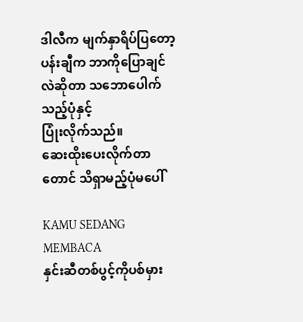ဒါလီက မျက်နှာရိပ်ပြတော့ ပန်းချီက ဘာကိုပြောချင်လဲဆိုတာ သဘောပေါက်သည့်ပုံနှင့်
ပြုံးလိုက်သည်။
ဆေးထိုးပေးလိုက်တာတောင် သိရှာမည့်ပုံမပေါ်

KAMU SEDANG MEMBACA
နှင်းဆီတစ်ပွင့်ကိုပစ်မှား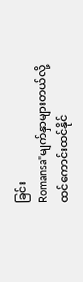ခြင်း
Romansa"မျက်နှာများတယ်လို့ ထင်ကောင်းထင်နိုင်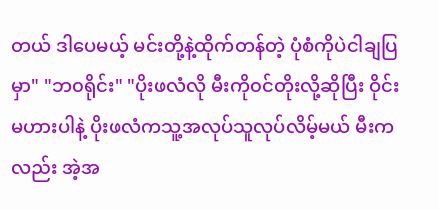တယ် ဒါပေမယ့် မင်းတို့နဲ့ထိုက်တန်တဲ့ ပုံစံကိုပဲငါချပြမှာ" "ဘ၀ရိုင်း" "ပိုးဖလံလို မီးကို၀င်တိုးလို့ဆိုပြီး ဝိုင်းမဟားပါနဲ့ ပိုးဖလံကသူ့အလုပ်သူလုပ်လိမ့်မယ် မီးကလည်း အဲ့အ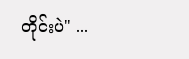တိုင်းပဲ" ...